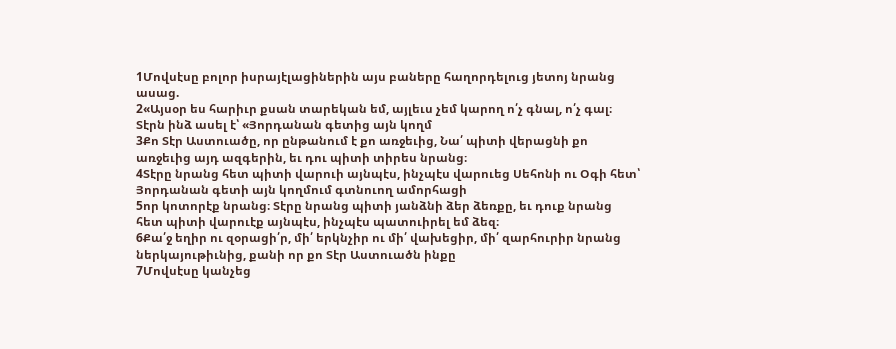1Մովսէսը բոլոր իսրայէլացիներին այս բաները հաղորդելուց յետոյ նրանց ասաց.
2«Այսօր ես հարիւր քսան տարեկան եմ, այլեւս չեմ կարող ո՛չ գնալ, ո՛չ գալ։ Տէրն ինձ ասել է՝ «Յորդանան գետից այն կողմ
3Քո Տէր Աստուածը, որ ընթանում է քո առջեւից, Նա՛ պիտի վերացնի քո առջեւից այդ ազգերին, եւ դու պիտի տիրես նրանց։
4Տէրը նրանց հետ պիտի վարուի այնպէս, ինչպէս վարուեց Սեհոնի ու Օգի հետ՝ Յորդանան գետի այն կողմում գտնուող ամորհացի
5որ կոտորէք նրանց։ Տէրը նրանց պիտի յանձնի ձեր ձեռքը, եւ դուք նրանց հետ պիտի վարուէք այնպէս, ինչպէս պատուիրել եմ ձեզ։
6Քա՛ջ եղիր ու զօրացի՛ր, մի՛ երկնչիր ու մի՛ վախեցիր, մի՛ զարհուրիր նրանց ներկայութիւնից, քանի որ քո Տէր Աստուածն ինքը
7Մովսէսը կանչեց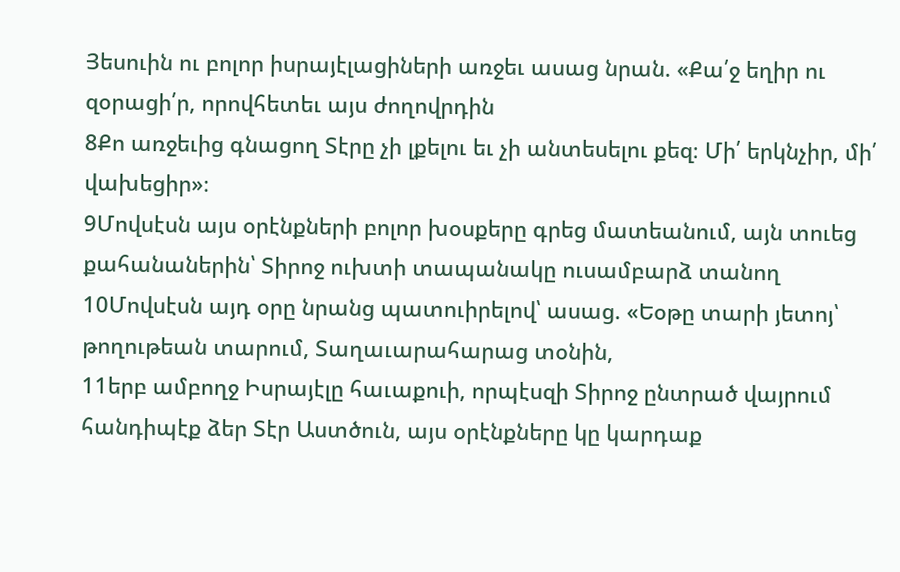Յեսուին ու բոլոր իսրայէլացիների առջեւ ասաց նրան. «Քա՛ջ եղիր ու զօրացի՛ր, որովհետեւ այս ժողովրդին
8Քո առջեւից գնացող Տէրը չի լքելու եւ չի անտեսելու քեզ։ Մի՛ երկնչիր, մի՛ վախեցիր»։
9Մովսէսն այս օրէնքների բոլոր խօսքերը գրեց մատեանում, այն տուեց քահանաներին՝ Տիրոջ ուխտի տապանակը ուսամբարձ տանող
10Մովսէսն այդ օրը նրանց պատուիրելով՝ ասաց. «Եօթը տարի յետոյ՝ թողութեան տարում, Տաղաւարահարաց տօնին,
11երբ ամբողջ Իսրայէլը հաւաքուի, որպէսզի Տիրոջ ընտրած վայրում հանդիպէք ձեր Տէր Աստծուն, այս օրէնքները կը կարդաք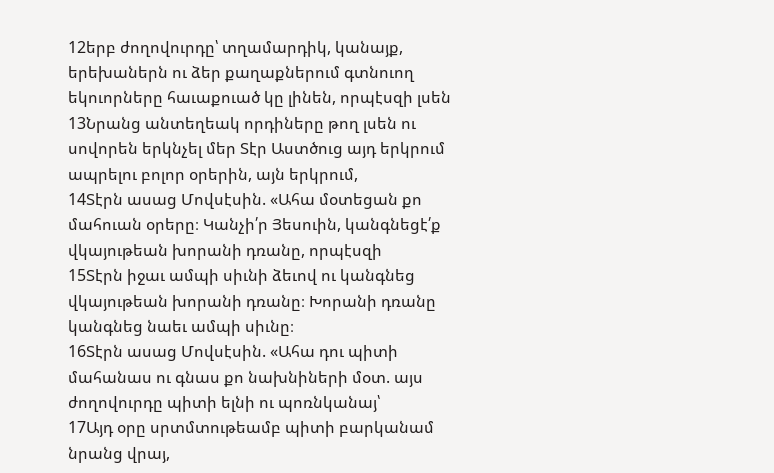12երբ ժողովուրդը՝ տղամարդիկ, կանայք, երեխաներն ու ձեր քաղաքներում գտնուող եկուորները հաւաքուած կը լինեն, որպէսզի լսեն
13Նրանց անտեղեակ որդիները թող լսեն ու սովորեն երկնչել մեր Տէր Աստծուց այդ երկրում ապրելու բոլոր օրերին, այն երկրում,
14Տէրն ասաց Մովսէսին. «Ահա մօտեցան քո մահուան օրերը։ Կանչի՛ր Յեսուին, կանգնեցէ՛ք վկայութեան խորանի դռանը, որպէսզի
15Տէրն իջաւ ամպի սիւնի ձեւով ու կանգնեց վկայութեան խորանի դռանը։ Խորանի դռանը կանգնեց նաեւ ամպի սիւնը։
16Տէրն ասաց Մովսէսին. «Ահա դու պիտի մահանաս ու գնաս քո նախնիների մօտ. այս ժողովուրդը պիտի ելնի ու պոռնկանայ՝
17Այդ օրը սրտմտութեամբ պիտի բարկանամ նրանց վրայ,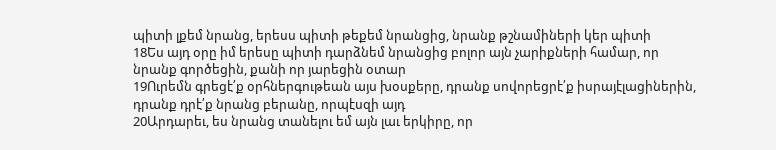պիտի լքեմ նրանց, երեսս պիտի թեքեմ նրանցից, նրանք թշնամիների կեր պիտի
18Ես այդ օրը իմ երեսը պիտի դարձնեմ նրանցից բոլոր այն չարիքների համար, որ նրանք գործեցին, քանի որ յարեցին օտար
19Ուրեմն գրեցէ՛ք օրհներգութեան այս խօսքերը, դրանք սովորեցրէ՛ք իսրայէլացիներին, դրանք դրէ՛ք նրանց բերանը, որպէսզի այդ
20Արդարեւ, ես նրանց տանելու եմ այն լաւ երկիրը, որ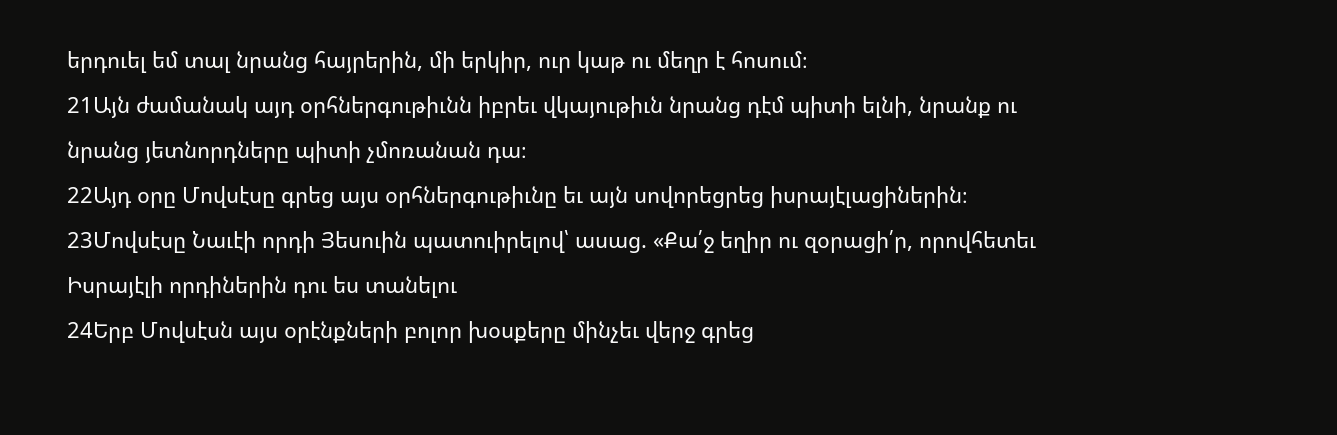երդուել եմ տալ նրանց հայրերին, մի երկիր, ուր կաթ ու մեղր է հոսում։
21Այն ժամանակ այդ օրհներգութիւնն իբրեւ վկայութիւն նրանց դէմ պիտի ելնի, նրանք ու նրանց յետնորդները պիտի չմոռանան դա։
22Այդ օրը Մովսէսը գրեց այս օրհներգութիւնը եւ այն սովորեցրեց իսրայէլացիներին։
23Մովսէսը Նաւէի որդի Յեսուին պատուիրելով՝ ասաց. «Քա՛ջ եղիր ու զօրացի՛ր, որովհետեւ Իսրայէլի որդիներին դու ես տանելու
24Երբ Մովսէսն այս օրէնքների բոլոր խօսքերը մինչեւ վերջ գրեց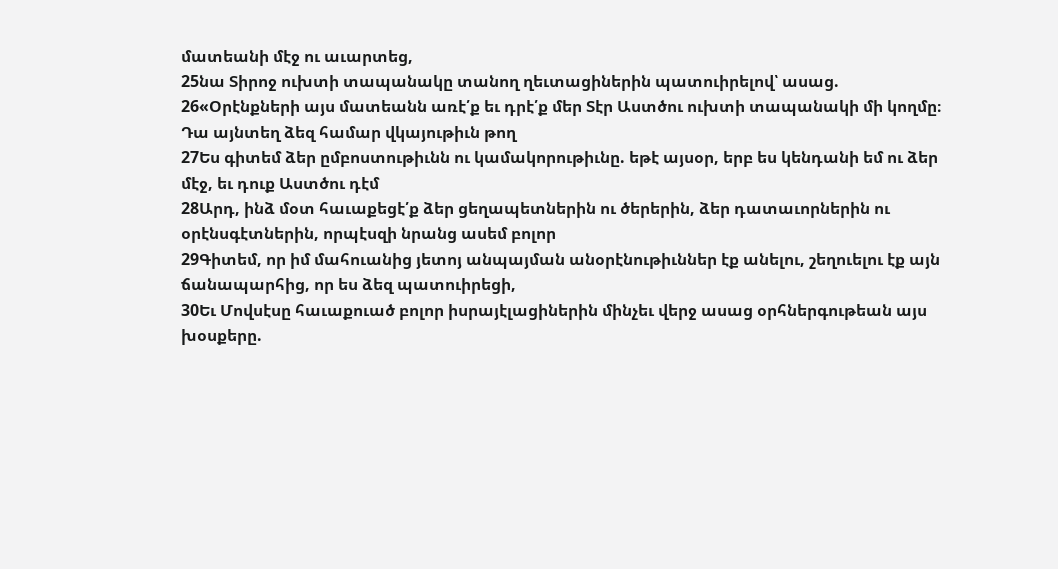մատեանի մէջ ու աւարտեց,
25նա Տիրոջ ուխտի տապանակը տանող ղեւտացիներին պատուիրելով՝ ասաց.
26«Օրէնքների այս մատեանն առէ՛ք եւ դրէ՛ք մեր Տէր Աստծու ուխտի տապանակի մի կողմը։ Դա այնտեղ ձեզ համար վկայութիւն թող
27Ես գիտեմ ձեր ըմբոստութիւնն ու կամակորութիւնը. եթէ այսօր, երբ ես կենդանի եմ ու ձեր մէջ, եւ դուք Աստծու դէմ
28Արդ, ինձ մօտ հաւաքեցէ՛ք ձեր ցեղապետներին ու ծերերին, ձեր դատաւորներին ու օրէնսգէտներին, որպէսզի նրանց ասեմ բոլոր
29Գիտեմ, որ իմ մահուանից յետոյ անպայման անօրէնութիւններ էք անելու, շեղուելու էք այն ճանապարհից, որ ես ձեզ պատուիրեցի,
30Եւ Մովսէսը հաւաքուած բոլոր իսրայէլացիներին մինչեւ վերջ ասաց օրհներգութեան այս խօսքերը.